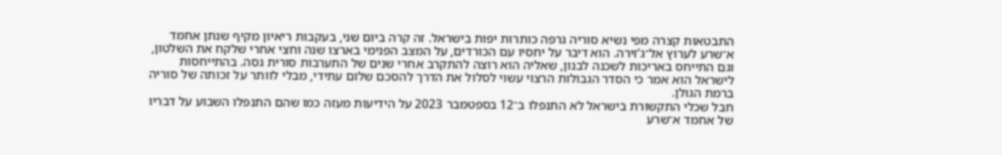התבטאות קצרה מפי נשיא סוריה גרפה כותרות יפות בישראל. זה קרה ביום שני, בעקבות ריאיון מקיף שנתן אחמד א־שרע לערוץ אל־ג'זירה. הוא דיבר על יחסיו עם הכורדים, על המצב הפנימי בארצו שנה וחצי אחרי שלקח את השלטון, וגם התייחס באריכות לשכנה לבנון, שאליה הוא רוצה להתקרב אחרי שנים של התערבות סורית גסה. בהתייחסות לישראל הוא אמר כי הסדר הגבולות הרצוי עשוי לסלול את הדרך להסכם שלום עתידי, מבלי לוותר על זכותה של סוריה ברמת הגולן.
חבל שכלי התקשורת בישראל לא התנפלו ב־12 בספטמבר 2023 על הידיעות מעזה כמו שהם התנפלו השבוע על דבריו של אחמד א־שרע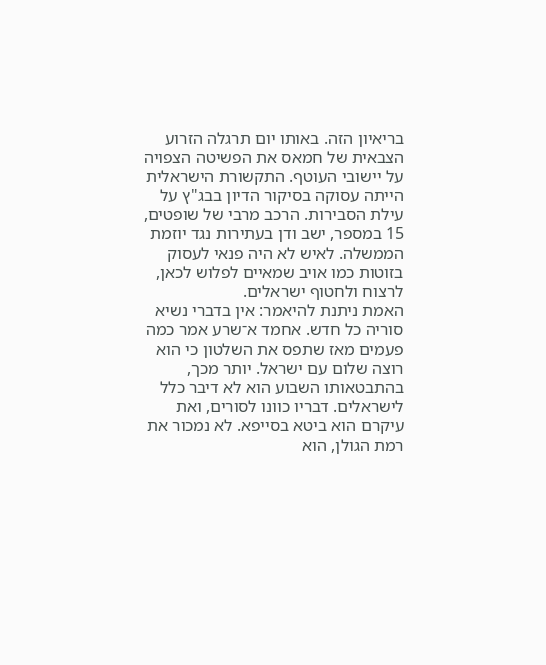בריאיון הזה. באותו יום תרגלה הזרוע הצבאית של חמאס את הפשיטה הצפויה על יישובי העוטף. התקשורת הישראלית הייתה עסוקה בסיקור הדיון בבג"ץ על עילת הסבירות. הרכב מרבי של שופטים, 15 במספר, ישב ודן בעתירות נגד יוזמת הממשלה. לאיש לא היה פנאי לעסוק בזוטות כמו אויב שמאיים לפלוש לכאן, לרצוח ולחטוף ישראלים.
האמת ניתנת להיאמר: אין בדברי נשיא סוריה כל חדש. אחמד א־שרע אמר כמה פעמים מאז שתפס את השלטון כי הוא רוצה שלום עם ישראל. יותר מכך, בהתבטאותו השבוע הוא לא דיבר כלל לישראלים. דבריו כוונו לסורים, ואת עיקרם הוא ביטא בסייפא. לא נמכור את רמת הגולן, הוא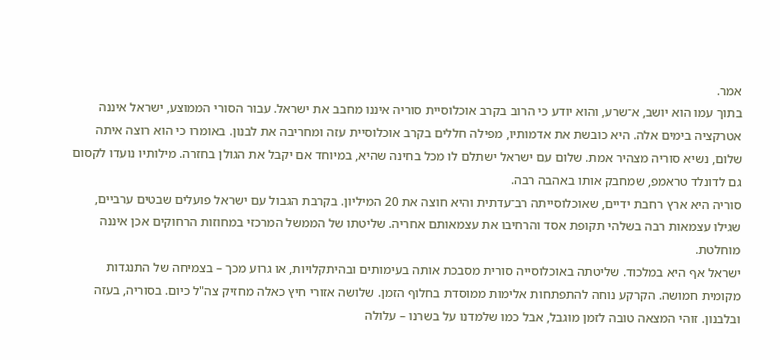אמר.
בתוך עמו הוא יושב, א־שרע, והוא יודע כי הרוב בקרב אוכלוסיית סוריה איננו מחבב את ישראל. עבור הסורי הממוצע, ישראל איננה אטרקציה בימים אלה. היא כובשת את אדמותיו, מפילה חללים בקרב אוכלוסיית עזה ומחריבה את לבנון. באומרו כי הוא רוצה איתה שלום, נשיא סוריה מצהיר אמת. שלום עם ישראל ישתלם לו מכל בחינה שהיא, במיוחד אם יקבל את הגולן בחזרה. מילותיו נועדו לקסום גם לדונלד טראמפ, שמחבק אותו באהבה רבה.
סוריה היא ארץ רחבת ידיים, שאוכלוסייתה רב־עדתית והיא חוצה את 20 המיליון. בקרבת הגבול עם ישראל פועלים שבטים ערביים, שגילו עצמאות רבה בשלהי תקופת אסד והרחיבו את עצמאותם אחריה. שליטתו של הממשל המרכזי במחוזות הרחוקים אכן איננה מוחלטת.
ישראל אף היא במלכוד. שליטתה באוכלוסייה סורית מסבכת אותה בעימותים ובהיתקלויות, או גרוע מכך – בצמיחה של התנגדות מקומית חמושה. הקרקע נוחה להתפתחות אלימות ממוסדת בחלוף הזמן. שלושה אזורי חיץ כאלה מחזיק צה"ל כיום. בסוריה, בעזה ובלבנון. זוהי המצאה טובה לזמן מוגבל, אבל כמו שלמדנו על בשרנו – עלולה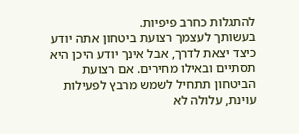להתגלות כחרב פיפיות.
בעשותך לעצמך רצועת ביטחון אתה יודע כיצד יצאת לדרך, אבל אינך יודע היכן היא תסתיים ובאילו מחירים. אם רצועת הביטחון תתחיל לשמש מרבץ לפעילות עוינת, עלולה לא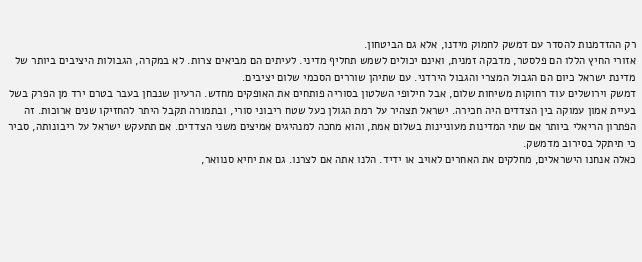רק ההזדמנות להסדר עם דמשק לחמוק מידנו, אלא גם הביטחון.
אזורי החיץ הללו הם פלסטר, מדבקה זמנית, ואינם יכולים לשמש תחליף מדיני. לעיתים הם מביאים צרות. לא במקרה, הגבולות היציבים ביותר של מדינת ישראל כיום הם הגבול המצרי והגבול הירדני. עם שתיהן שוררים הסכמי שלום יציבים.
דמשק וירושלים עוד רחוקות משיחות שלום, אבל חילופי השלטון בסוריה פותחים את האופקים מחדש. הרעיון שנבחן בעבר בטרם ירד מן הפרק בשל בעיית אמון עמוקה בין הצדדים היה חכירה. ישראל תצהיר על רמת הגולן כעל שטח ריבוני סורי, ובתמורה תקבל היתר להחזיקו שנים ארוכות. זה הפתרון הריאלי ביותר אם שתי המדינות מעוניינות בשלום אמת, והוא מחכה למנהיגים אמיצים משני הצדדים. אם תתעקש ישראל על ריבונותה, סביר כי תיתקל בסירוב מדמשק.
כאלה אנחנו הישראלים, מחלקים את האחרים לאויב או ידיד. הלנו אתה אם לצרנו. גם את יחיא סנוואר,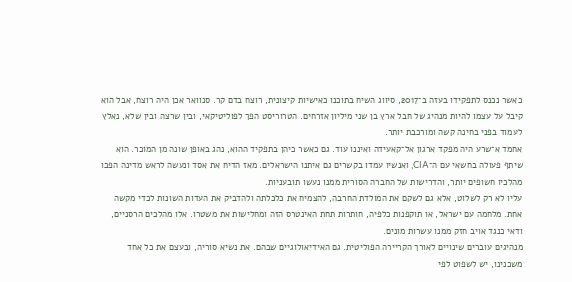כאשר נכנס לתפקידו בעזה ב־2017, סיווג השיח בתוכנו כאישיות קיצונית, רוצח בדם קר. סנוואר אכן היה רוצח, אבל הוא קיבל על עצמו להיות מנהיג של חבל ארץ בן שני מיליון אזרחים. הטרוריסט הפך לפוליטיקאי, ובין שרצה ובין שלא, נאלץ לעמוד בפני בחינה קשה ומורכבת יותר.
אחמד א־שרע היה מפקד ארגון אל־קאעידה ואיננו עוד. גם כאשר כיהן בתפקיד ההוא, נהג באופן שונה מן המוכר. הוא שיתף פעולה בחשאי עם ה־CIA, ואנשיו עמדו בקשרים גם איתנו הישראלים. מאז הדיח את אסד ונעשה לראש מדינה הפכו מהלכיו חשופים יותר, והדרישות של החברה הסורית ממנו נעשו תובעניות.
עליו לא רק לשלוט, אלא גם לשקם את המולדת החרבה, להצמיח את כלכלתה ולהדביק את העדות השונות לכדי מקשה אחת. מלחמה עם ישראל, או תוקפנות כלפיה, חותרות תחת האינטרס הזה ומחלישות את משטרו. אלו מהלכים הרסניים, ודאי כנגד אויב חזק ממנו עשרות מונים.
מנהיגים עוברים שינויים לאורך הקריירה הפוליטית. גם האידיאולוגיים שבהם. את נשיא סוריה, ובעצם את כל אחד משכנינו, יש לשפוט לפי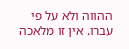ההווה ולא על פי עברו. אין זו מלאכה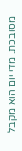מסובכת. מדי יום הוא מקבל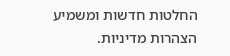החלטות חדשות ומשמיע הצהרות מדיניות.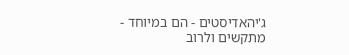ג'יהאדיסטים - הם במיוחד - מתקשים ולרוב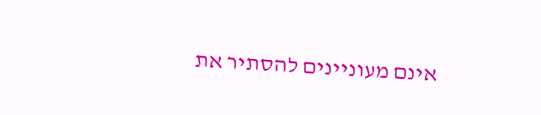אינם מעוניינים להסתיר את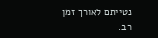נטייתם לאורך זמן רב.